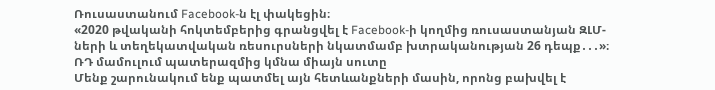Ռուսաստանում Facebook-ն էլ փակեցին։
«2020 թվականի հոկտեմբերից գրանցվել է Facebook-ի կողմից ռուսաստանյան ԶԼՄ-ների և տեղեկատվական ռեսուրսների նկատմամբ խտրականության 26 դեպք․․․»։
ՌԴ մամուլում պատերազմից կմնա միայն սուտը
Մենք շարունակում ենք պատմել այն հետևանքների մասին, որոնց բախվել է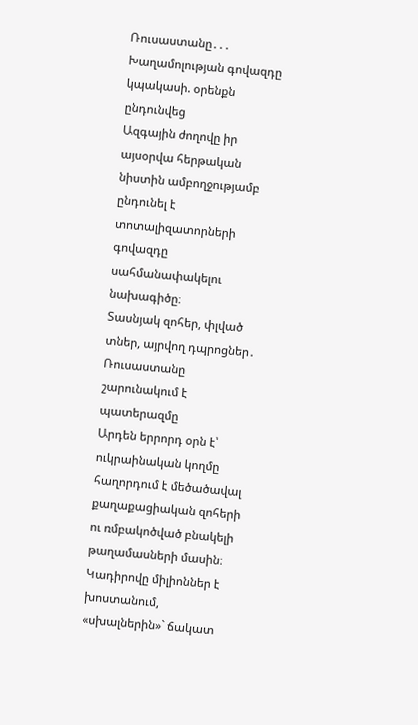Ռուսաստանը․․․
Խաղամոլության գովազդը կպակասի. օրենքն ընդունվեց
Ազգային ժողովը իր այսօրվա հերթական նիստին ամբողջությամբ ընդունել է տոտալիզատորների գովազդը սահմանափակելու նախագիծը։
Տասնյակ զոհեր, փլված տներ, այրվող դպրոցներ․ Ռուսաստանը շարունակում է պատերազմը
Արդեն երրորդ օրն է՝ ուկրաինական կողմը հաղորդում է մեծածավալ քաղաքացիական զոհերի ու ռմբակոծված բնակելի թաղամասների մասին։
Կադիրովը միլիոններ է խոստանում, «սխալներին»` ճակատ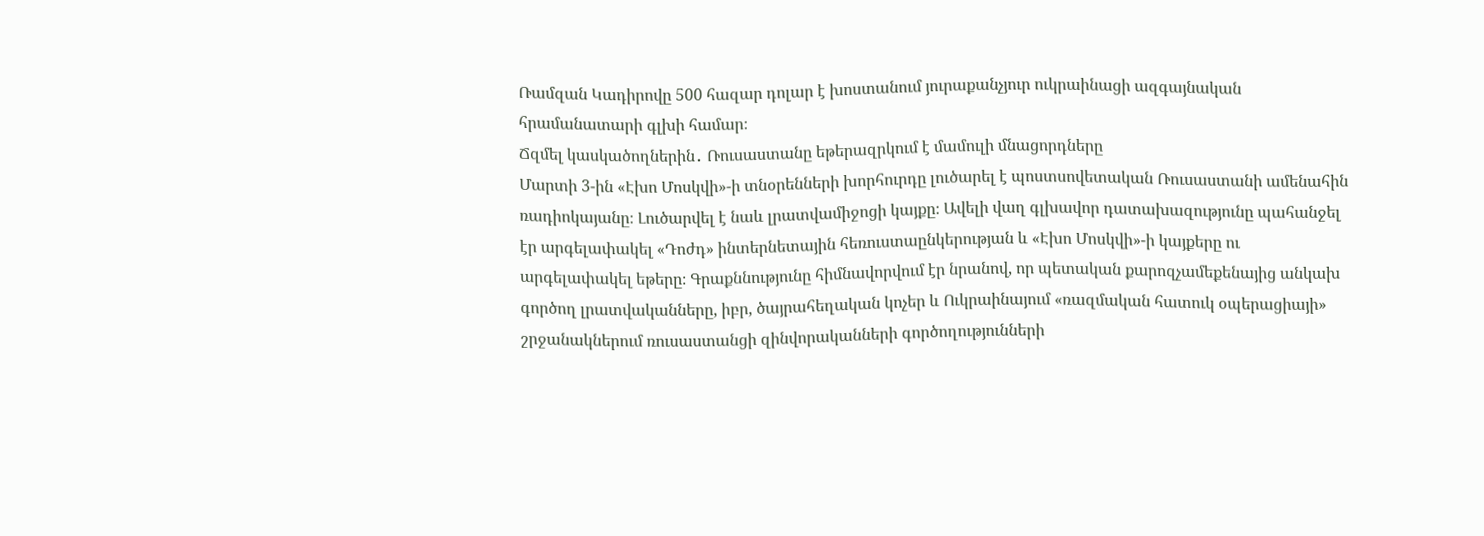Ռամզան Կադիրովը 500 հազար դոլար է խոստանում յուրաքանչյուր ուկրաինացի ազգայնական հրամանատարի գլխի համար։
Ճզմել կասկածողներին․ Ռուսաստանը եթերազրկում է մամուլի մնացորդները
Մարտի 3-ին «Էխո Մոսկվի»-ի տնօրենների խորհուրդը լուծարել է պոստսովետական Ռուսաստանի ամենահին ռադիոկայանը։ Լուծարվել է նաև լրատվամիջոցի կայքը։ Ավելի վաղ գլխավոր դատախազությունը պահանջել էր արգելափակել «Դոժդ» ինտերնետային հեռուստաընկերության և «Էխո Մոսկվի»-ի կայքերը ու արգելափակել եթերը։ Գրաքննությունը հիմնավորվում էր նրանով, որ պետական քարոզչամեքենայից անկախ գործող լրատվականները, իբր, ծայրահեղական կոչեր և Ուկրաինայում «ռազմական հատուկ օպերացիայի» շրջանակներում ռուսաստանցի զինվորականների գործողությունների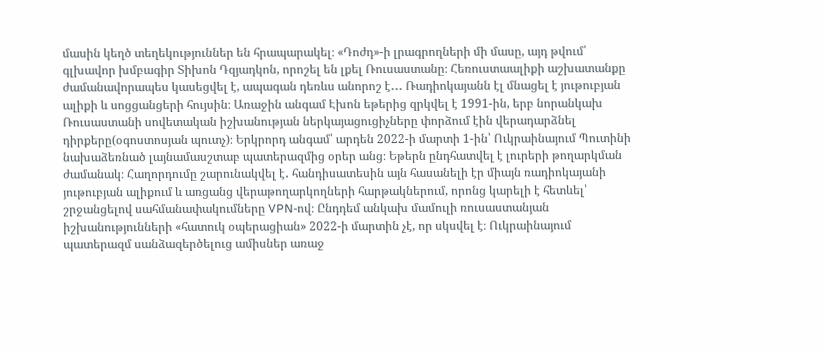մասին կեղծ տեղեկություններ են հրապարակել։ «Դոժդ»-ի լրագրողների մի մասը, այդ թվում՝ գլխավոր խմբագիր Տիխոն Դզյադկոն, որոշել են լքել Ռուսաստանը։ Հեռուստաալիքի աշխատանքը ժամանավորապես կասեցվել է, ապագան դեռևս անորոշ է․․․ Ռադիոկայանն էլ մնացել է յութուբյան ալիքի և սոցցանցերի հույսին։ Առաջին անգամ Էխոն եթերից զրկվել է 1991-ին, երբ նորանկախ Ռուսաստանի սովետական իշխանության ներկայացուցիչները փորձում էին վերադարձնել դիրքերը(օգոստոսյան պուտչ)։ Երկրորդ անգամ՝ արդեն 2022-ի մարտի 1-ին՝ Ուկրաինայում Պուտինի նախաձեռնած լայնամասշտաբ պատերազմից օրեր անց։ Եթերն ընդհատվել է լուրերի թողարկման ժամանակ։ Հաղորդումը շարունակվել է․ հանդիսատեսին այն հասանելի էր միայն ռադիոկայանի յութուբյան ալիքում և առցանց վերաթողարկողների հարթակներում, որոնց կարելի է հետևել՝ շրջանցելով սահմանափակումները VPN-ով։ Ընդդեմ անկախ մամուլի ռուսաստանյան իշխանությունների «հատուկ օպերացիան» 2022-ի մարտին չէ, որ սկսվել է։ Ուկրաինայում պատերազմ սանձազերծելուց ամիսներ առաջ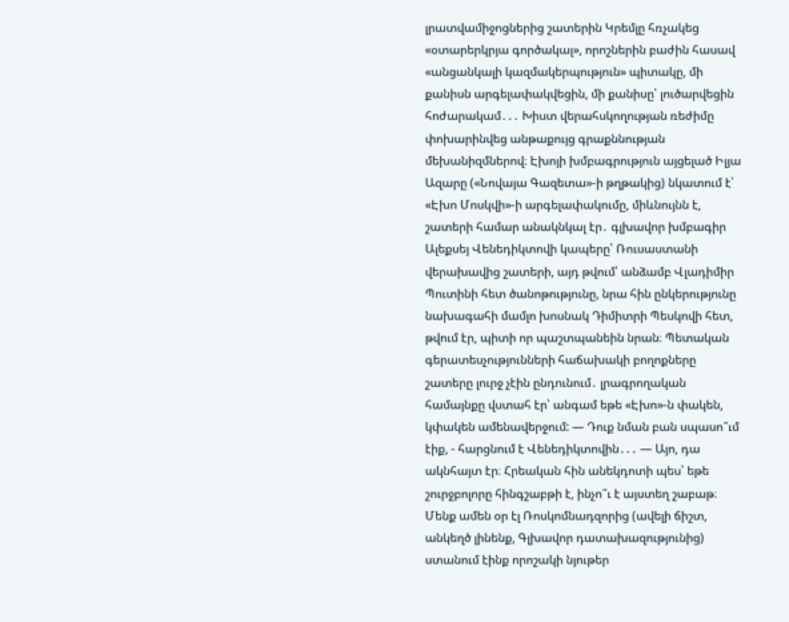լրատվամիջոցներից շատերին Կրեմլը հռչակեց «օտարերկրյա գործակալ», որոշներին բաժին հասավ «անցանկալի կազմակերպություն» պիտակը, մի քանիսն արգելափակվեցին, մի քանիսը՝ լուծարվեցին հոժարակամ․․․ Խիստ վերահսկողության ռեժիմը փոխարինվեց անթաքույց գրաքննության մեխանիզմներով։ Էխոյի խմբագրություն այցելած Իլյա Ազարը («Նովայա Գազետա»-ի թղթակից) նկատում է՝ «Էխո Մոսկվի»-ի արգելափակումը, միևնույնն է, շատերի համար անակնկալ էր․ գլխավոր խմբագիր Ալեքսեյ Վենեդիկտովի կապերը՝ Ռուսաստանի վերախավից շատերի, այդ թվում՝ անձամբ Վլադիմիր Պուտինի հետ ծանոթությունը, նրա հին ընկերությունը նախագահի մամլո խոսնակ Դիմիտրի Պեսկովի հետ, թվում էր, պիտի որ պաշտպանեին նրան։ Պետական գերատեսչությունների հաճախակի բողոքները շատերը լուրջ չէին ընդունում․ լրագրողական համայնքը վստահ էր՝ անգամ եթե «Էխո»-ն փակեն, կփակեն ամենավերջում: — Դուք նման բան սպասո՞ւմ էիք, - հարցնում է Վենեդիկտովին․․․ — Այո, դա ակնհայտ էր։ Հրեական հին անեկդոտի պես՝ եթե շուրջբոլորը հինգշաբթի է, ինչո՞ւ է այստեղ շաբաթ։ Մենք ամեն օր էլ Ռոսկոմնադզորից (ավելի ճիշտ, անկեղծ լինենք, Գլխավոր դատախազությունից) ստանում էինք որոշակի նյութեր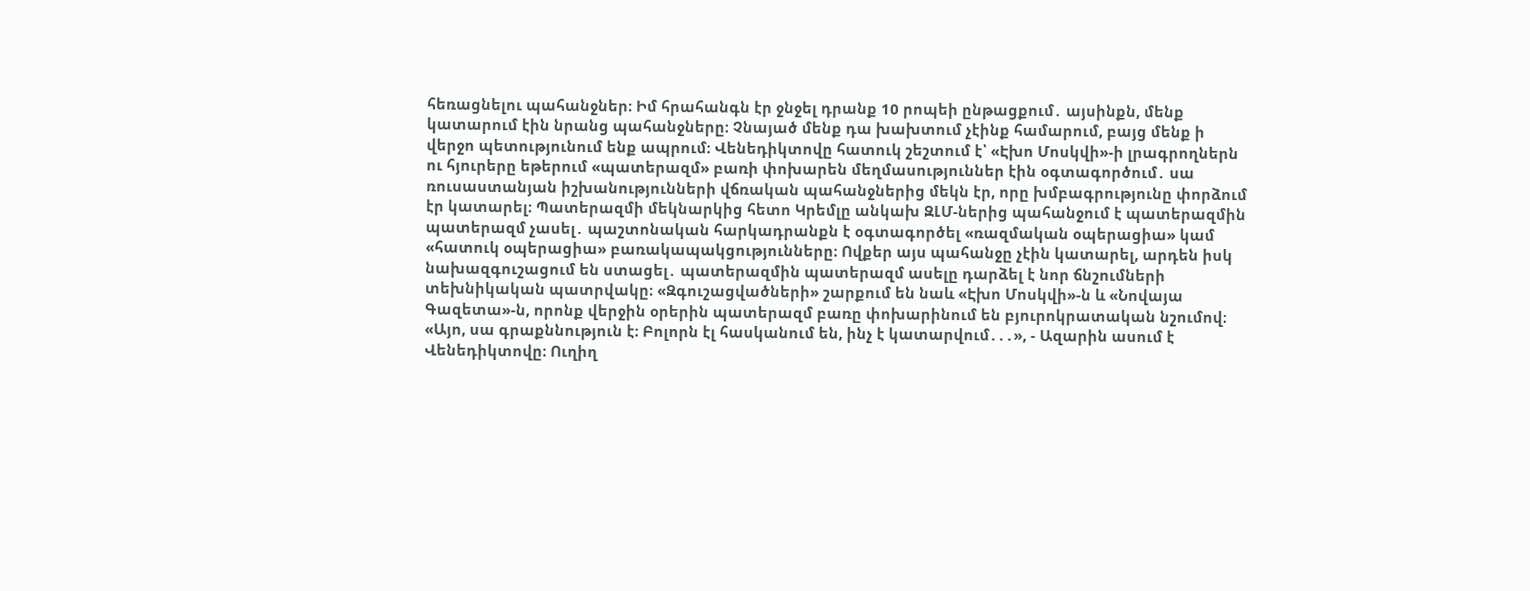հեռացնելու պահանջներ։ Իմ հրահանգն էր ջնջել դրանք 10 րոպեի ընթացքում․ այսինքն, մենք կատարում էին նրանց պահանջները։ Չնայած մենք դա խախտում չէինք համարում, բայց մենք ի վերջո պետությունում ենք ապրում։ Վենեդիկտովը հատուկ շեշտում է՝ «Էխո Մոսկվի»-ի լրագրողներն ու հյուրերը եթերում «պատերազմ» բառի փոխարեն մեղմասություններ էին օգտագործում․ սա ռուսաստանյան իշխանությունների վճռական պահանջներից մեկն էր, որը խմբագրությունը փորձում էր կատարել։ Պատերազմի մեկնարկից հետո Կրեմլը անկախ ԶԼՄ-ներից պահանջում է պատերազմին պատերազմ չասել․ պաշտոնական հարկադրանքն է օգտագործել «ռազմական օպերացիա» կամ «հատուկ օպերացիա» բառակապակցությունները։ Ովքեր այս պահանջը չէին կատարել, արդեն իսկ նախազգուշացում են ստացել․ պատերազմին պատերազմ ասելը դարձել է նոր ճնշումների տեխնիկական պատրվակը։ «Զգուշացվածների» շարքում են նաև «Էխո Մոսկվի»-ն և «Նովայա Գազետա»-ն, որոնք վերջին օրերին պատերազմ բառը փոխարինում են բյուրոկրատական նշումով։ «Այո, սա գրաքննություն է։ Բոլորն էլ հասկանում են, ինչ է կատարվում․․․», - Ազարին ասում է Վենեդիկտովը։ Ուղիղ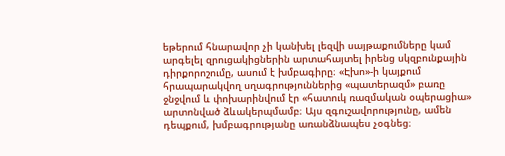եթերում հնարավոր չի կանխել լեզվի սայթաքումները կամ արգելել զրուցակիցներին արտահայտել իրենց սկզբունքային դիրքորոշումը, ասում է խմբագիրը։ «Էխո»-ի կայքում հրապարակվող սղագրություններից «պատերազմ» բառը ջնջվում և փոխարինվում էր «հատուկ ռազմական օպերացիա» արտոնված ձևակերպմամբ։ Այս զգուշավորությունը, ամեն դեպքում, խմբագրությանը առանձնապես չօգնեց։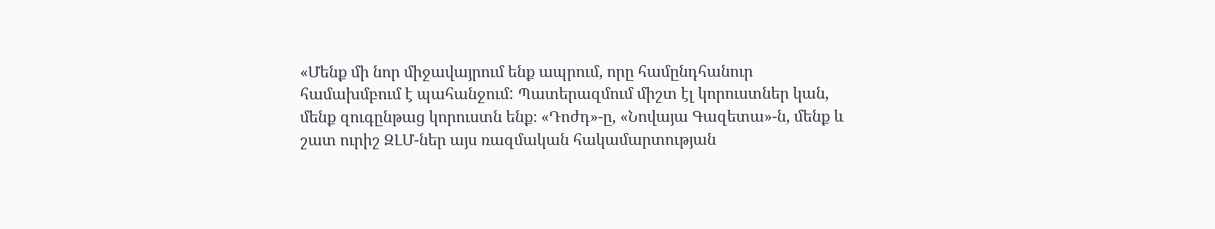«Մենք մի նոր միջավայրում ենք ապրում, որը համընդհանուր համախմբում է պահանջում: Պատերազմում միշտ էլ կորուստներ կան, մենք զուգընթաց կորուստն ենք։ «Դոժդ»-ը, «Նովայա Գազետա»-ն, մենք և շատ ուրիշ ԶԼՄ-ներ այս ռազմական հակամարտության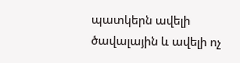պատկերն ավելի ծավալային և ավելի ոչ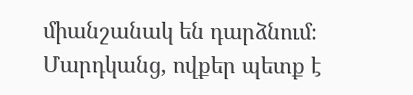միանշանակ են դարձնում։ Մարդկանց, ովքեր պետք է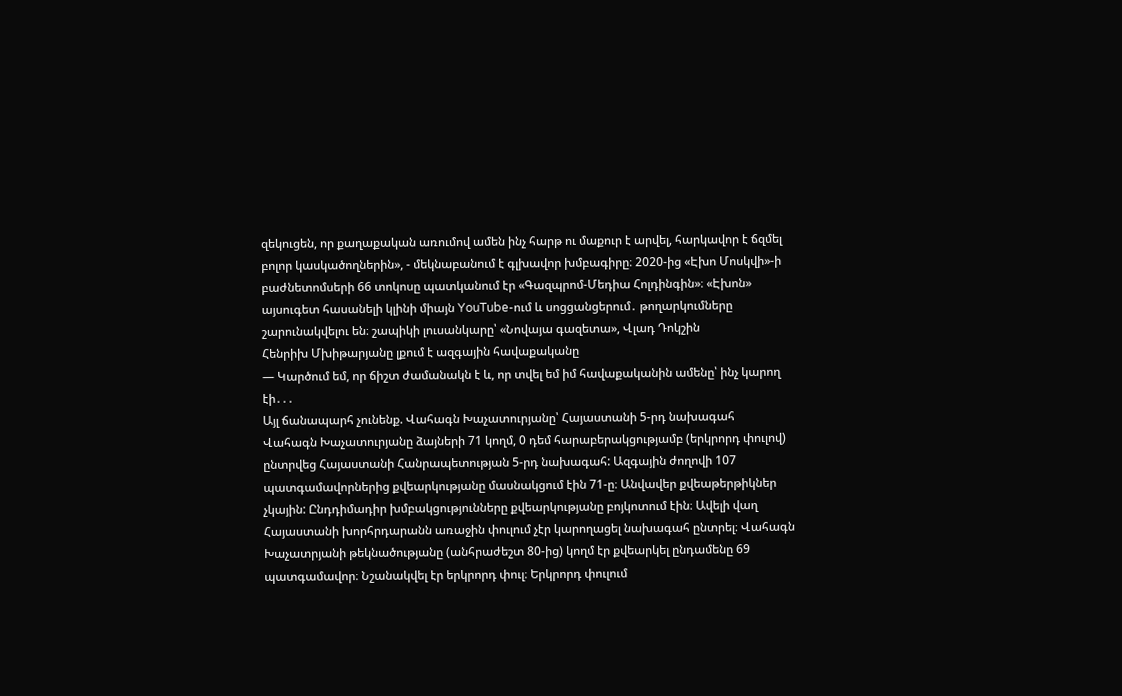զեկուցեն, որ քաղաքական առումով ամեն ինչ հարթ ու մաքուր է արվել, հարկավոր է ճզմել բոլոր կասկածողներին», - մեկնաբանում է գլխավոր խմբագիրը։ 2020-ից «Էխո Մոսկվի»-ի բաժնետոմսերի 66 տոկոսը պատկանում էր «Գազպրոմ-Մեդիա Հոլդինգին»։ «Էխոն» այսուգետ հասանելի կլինի միայն YouTube-ում և սոցցանցերում․ թողարկումները շարունակվելու են։ շապիկի լուսանկարը՝ «Նովայա գազետա», Վլադ Դոկշին
Հենրիխ Մխիթարյանը լքում է ազգային հավաքականը
— Կարծում եմ, որ ճիշտ ժամանակն է և, որ տվել եմ իմ հավաքականին ամենը՝ ինչ կարող էի․․․
Այլ ճանապարհ չունենք. Վահագն Խաչատուրյանը՝ Հայաստանի 5-րդ նախագահ
Վահագն Խաչատուրյանը ձայների 71 կողմ, 0 դեմ հարաբերակցությամբ (երկրորդ փուլով) ընտրվեց Հայաստանի Հանրապետության 5-րդ նախագահ: Ազգային ժողովի 107 պատգամավորներից քվեարկությանը մասնակցում էին 71-ը։ Անվավեր քվեաթերթիկներ չկային: Ընդդիմադիր խմբակցությունները քվեարկությանը բոյկոտում էին։ Ավելի վաղ Հայաստանի խորհրդարանն առաջին փուլում չէր կարողացել նախագահ ընտրել։ Վահագն Խաչատրյանի թեկնածությանը (անհրաժեշտ 80-ից) կողմ էր քվեարկել ընդամենը 69 պատգամավոր։ Նշանակվել էր երկրորդ փուլ։ Երկրորդ փուլում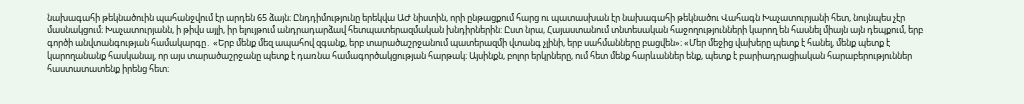նախագահի թեկնածուին պահանջվում էր արդեն 65 ձայն։ Ընդդիմությունը երեկվա ԱԺ նիստին, որի ընթացքում հարց ու պատասխան էր նախագահի թեկնածու Վահագն Խաչատուրյանի հետ, նույնպես չէր մասնակցում։ Խաչատուրյանն, ի թիվս այլի, իր ելույթում անդրադարձավ հետպատերազմական խնդիրներին: Ըստ նրա, Հայաստանում տնտեսական հաջողությունների կարող են հասնել միայն այն դեպքում, երբ գործի անվտանգության համակարգը․ «Երբ մենք մեզ ապահով զգանք, երբ տարածաշրջանում պատերազմի վտանգ չլինի, երբ սահմանները բացվեն»։ «Մեր մեջից վախերը պետք է հանել, մենք պետք է կարողանանք հասկանալ, որ այս տարածաշրջանը պետք է դառնա համագործակցության հարթակ։ Այսինքն, բոլոր երկրները, ում հետ մենք հարևաններ ենք, պետք է բարիադրացիական հարաբերություններ հաստատատենք իրենց հետ։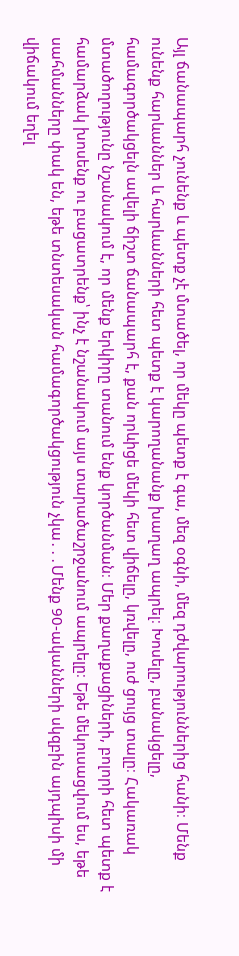Այլ ճանապարհ չունենք և պետք չէ մտածել, որ մեկը պետք է գա, մեզ օգնի, մեզ դժվարություններից հանի։ Մենք ունենք հարևաններ և հարևանների հետ պետք է կարողանանք խաղաղ ապրել։ Խոսելը, բանակցելը, համագործակցելն ավելի ճիշտ ճանապարհ է, քան որևիցե մեկի հետ վիճելը, կռվելը, ուժ ցույց տալը։ Հակառակ մտածողությունը նշանակում է, որ մենք երկիրը տանում ենք կործանման։ Մեր քաղաքացիների, բոլորի հետ պետք է համարձակ խոսենք ու բացատրենք՝ ինչ է նշանակում այս տարածաշրջանում ապրելը։ Եթե մեկուսացվում ես, եթե սահմանները փակ են, եթե տնտեսական համագործակցություն չկա․․․Մենք 90-ականների սկզբին այդպիսի մի վիճակում եղել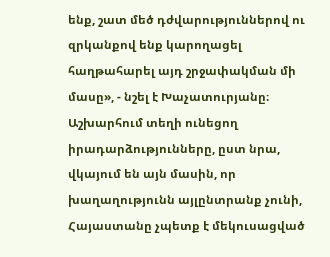ենք, շատ մեծ դժվարություններով ու զրկանքով ենք կարողացել հաղթահարել այդ շրջափակման մի մասը», - նշել է Խաչատուրյանը։ Աշխարհում տեղի ունեցող իրադարձությունները, ըստ նրա, վկայում են այն մասին, որ խաղաղությունն այլընտրանք չունի, Հայաստանը չպետք է մեկուսացված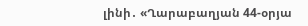լինի․ «Ղարաբաղյան 44-օրյա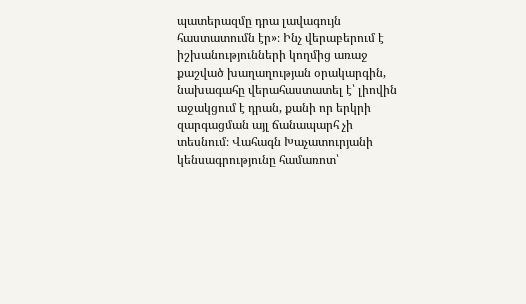պատերազմը դրա լավագույն հաստատումն էր»։ Ինչ վերաբերում է իշխանությունների կողմից առաջ քաշված խաղաղության օրակարգին, նախագահը վերահաստատել է՝ լիովին աջակցում է դրան, քանի որ երկրի զարգացման այլ ճանապարհ չի տեսնում։ Վահագն Խաչատուրյանի կենսագրությունը համառոտ՝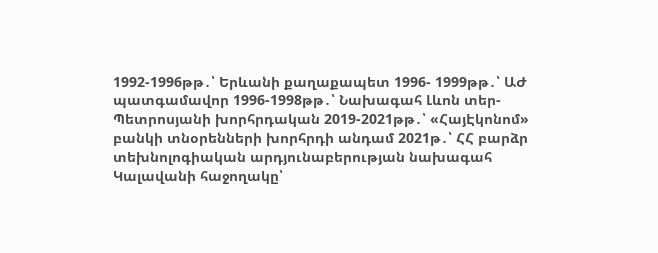1992-1996թթ․՝ Երևանի քաղաքապետ 1996- 1999թթ․՝ ԱԺ պատգամավոր 1996-1998թթ․՝ Նախագահ Լևոն տեր-Պետրոսյանի խորհրդական 2019-2021թթ․՝ «ՀայԷկոնոմ» բանկի տնօրենների խորհրդի անդամ 2021թ․՝ ՀՀ բարձր տեխնոլոգիական արդյունաբերության նախագահ
Կալավանի հաջողակը՝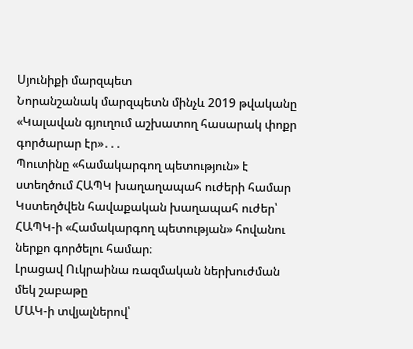Սյունիքի մարզպետ
Նորանշանակ մարզպետն մինչև 2019 թվականը «Կալավան գյուղում աշխատող հասարակ փոքր գործարար էր»․․․
Պուտինը «համակարգող պետություն» է ստեղծում ՀԱՊԿ խաղաղապահ ուժերի համար
Կստեղծվեն հավաքական խաղապահ ուժեր՝ ՀԱՊԿ-ի «Համակարգող պետության» հովանու ներքո գործելու համար։
Լրացավ Ուկրաինա ռազմական ներխուժման մեկ շաբաթը
ՄԱԿ-ի տվյալներով՝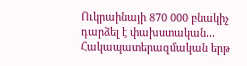Ուկրաինայի 870 000 բնակիչ դարձել է փախստական․․․
Հակապատերազմական երթ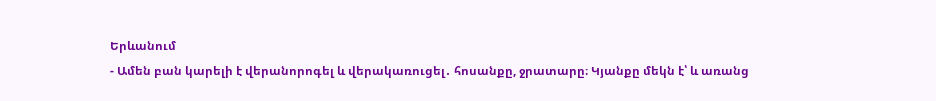Երևանում
- Ամեն բան կարելի է վերանորոգել և վերակառուցել․ հոսանքը, ջրատարը։ Կյանքը մեկն է՝ և առանց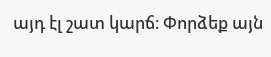այդ էլ շատ կարճ։ Փորձեք այն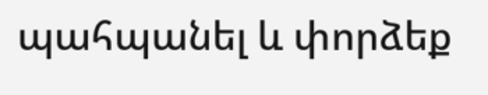պահպանել և փորձեք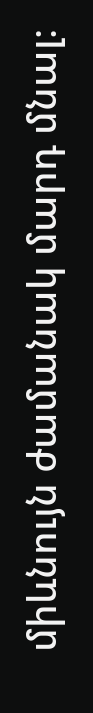միևնույն ժամանակ մարդ մնալ։